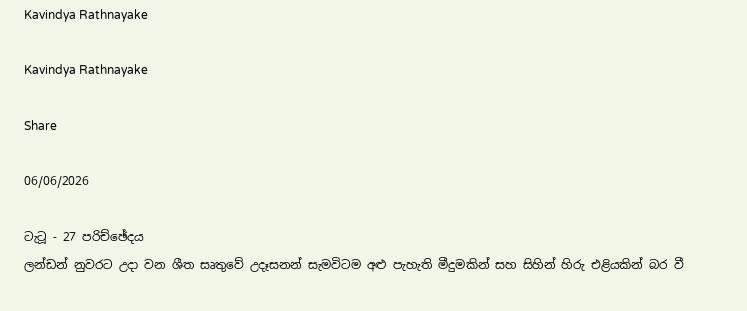Kavindya Rathnayake

Kavindya Rathnayake

Share

06/06/2026

ටැටූ - 27 පරිච්ඡේදය
ලන්ඩන් නුවරට උදා වන ශීත සෘතුවේ උදෑසනන් සැමවිටම අළු පැහැති මීදුමකින් සහ සිහින් හිරු එළියකින් බර වී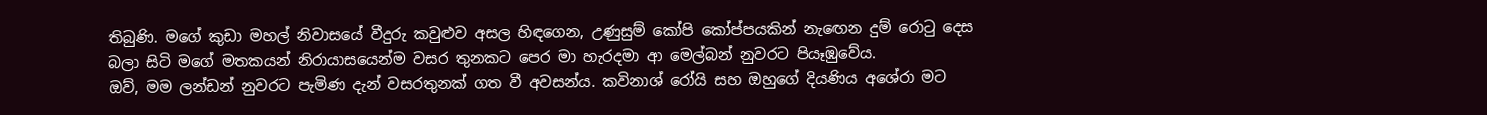තිබුණි. මගේ කුඩා මහල් නිවාසයේ වීදුරු කවුළුව අසල හිඳගෙන, උණුසුම් කෝපි කෝප්පයකින් නැඟෙන දුම් රොටු දෙස බලා සිටි මගේ මතකයන් නිරායාසයෙන්ම වසර තුනකට පෙර මා හැරදමා ආ මෙල්බන් නුවරට පියෑඹුවේය.
ඔව්, මම ලන්ඩන් නුවරට පැමිණ දැන් වසරතුනක් ගත වී අවසන්ය. කවිනාශ් රෝයි සහ ඔහුගේ දියණිය අශේරා මට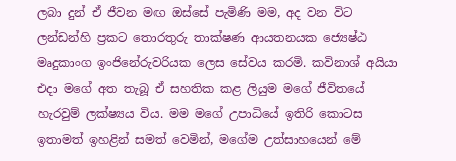ලබා දුන් ඒ ජීවන මඟ ඔස්සේ පැමිණි මම, අද වන විට ලන්ඩන්හි ප්‍රකට තොරතුරු තාක්ෂණ ආයතනයක ජ්‍යෙෂ්ඨ මෘදුකාංග ඉංජිනේරුවරියක ලෙස සේවය කරමි. කවිනාශ් අයියා එදා මගේ අත තැබූ ඒ සහතික කළ ලියුම මගේ ජීවිතයේ හැරවුම් ලක්ෂ්‍යය විය. මම මගේ උපාධියේ ඉතිරි කොටස ඉතාමත් ඉහළින් සමත් වෙමින්, මගේම උත්සාහයෙන් මේ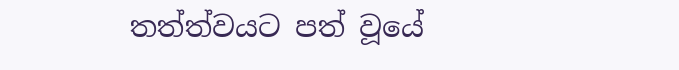තත්ත්වයට පත් වූයේ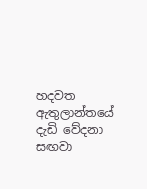හදවත ඇතුලාන්තයේ දැඩි වේදනා සඟවා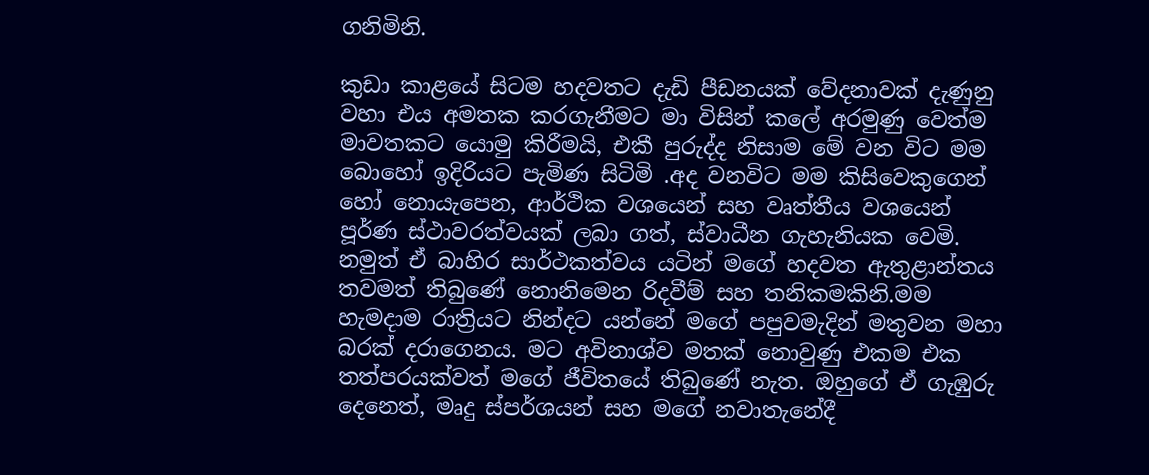ගනිමිනි.

කුඩා කාළයේ සිටම හදවතට දැඩි පීඩනයක් වේදනාවක් දැණුනු වහා එය අමතක කරගැනීමට මා විසින් කලේ අරමුණු වෙත්ම මාවතකට යොමු කිරීමයි, එකී පුරුද්ද නිසාම මේ වන විට මම බොහෝ ඉදිරියට පැමිණ සිටිමි .අද වනවිට මම කිසිවෙකුගෙන් හෝ නොයැපෙන, ආර්ථික වශයෙන් සහ වෘත්තීය වශයෙන් පූර්ණ ස්ථාවරත්වයක් ලබා ගත්, ස්වාධීන ගැහැනියක වෙමි. නමුත් ඒ බාහිර සාර්ථකත්වය යටින් මගේ හදවත ඇතුළාන්තය තවමත් තිබුණේ නොනිමෙන රිදවීම් සහ තනිකමකිනි.මම හැමදාම රාත්‍රියට නින්දට යන්නේ මගේ පපුවමැදින් මතුවන මහා බරක් දරාගෙනය. මට අවිනාශ්ව මතක් නොවුණු එකම එක තත්පරයක්වත් මගේ ජීවිතයේ තිබුණේ නැත. ඔහුගේ ඒ ගැඹුරු දෙනෙත්, මෘදු ස්පර්ශයන් සහ මගේ නවාතැනේදී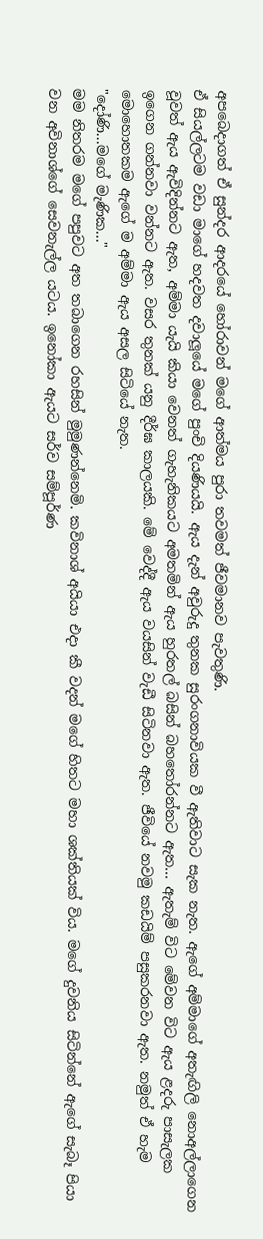අපබෙදාගත් ඒ සුන්දර ආදරයේ හෝරාවන් මගේ ආත්මය පුරා තවමත් ජීවමානව පැවතුණි.
ඒ සියල්ලටම වඩා මාගේ හදවත දවාලූයේ මගේ පුංචි දියණියයි. ඇය දැන් අවුරුදු තුනක සුරංගනාවියක වී ඇතිවාට සැක නැත. ඇගේ අම්මාගේ අතැඟිලි නොඅල්ලාගෙන වූවත් ඇය ඇවිදින්නට ඇත, අම්මා යැයි කියා වෙනත් ගැහැනිකයට අමතමින් ඇය හුරතල් බසින් බහතෝරන්නට ඇත... ඇතැම් විට මේවන විට ඇය ළදරු පාසැලක ඉගෙන ගන්නවා වන්නට ඇත. වසර තුනක් යනු දීර්ඝ කාලයකි. මේ වෙද්දී ඇය වයසින් වැඩී සිටිනවා ඇත. ජීවියේ නවමු කඩයිම් පසුකරනවා ඇත. නමුත් ඒ හැම මොහොතකම ඇගේ ම අම්මා ඇය අසල සිටියේ නැත.
"දෝණි...මගේ මැණික..."
මම නිතරම මගේ පපුවට අත තබාගෙන රහසින් මුමුණන්නෙමි. කවිනාශ් අයියා එදා කී වදන් මගේ හිතට මහා ශක්තියක් විය. මගේ දුවනිය සිටින්නේ ඇගේ සැබෑ පියා වන අවිනාශ්ගේ සෙවනැල්ල යටය. ඉනෝකා ඇයට සර්ව සම්පූර්ණ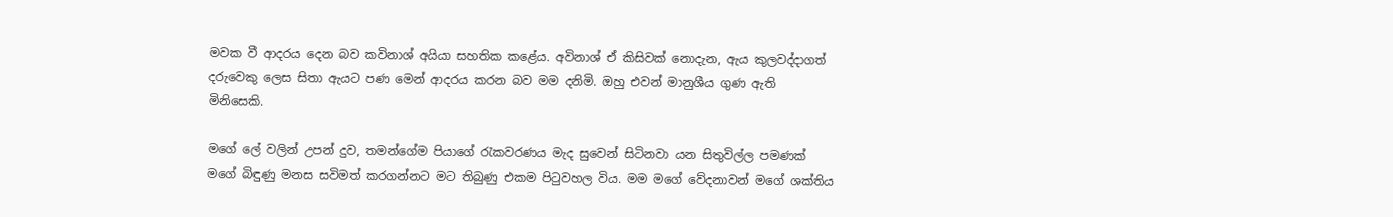මවක වී ආදරය දෙන බව කවිනාශ් අයියා සහතික කළේය. අවිනාශ් ඒ කිසිවක් නොදැන, ඇය කුලවද්දාගත් දරුවෙකු ලෙස සිතා ඇයට පණ මෙන් ආදරය කරන බව මම දනිමි. ඔහු එවන් මානුශීය ගුණ ඇති මිනිසෙකි.

මගේ ලේ වලින් උපන් දුව, තමන්ගේම පියාගේ රැකවරණය මැද සුවෙන් සිටිනවා යන සිතුවිල්ල පමණක් මගේ බිඳුණු මනස සවිමත් කරගන්නට මට තිබුණු එකම පිටුවහල විය. මම මගේ වේදනාවන් මගේ ශක්තිය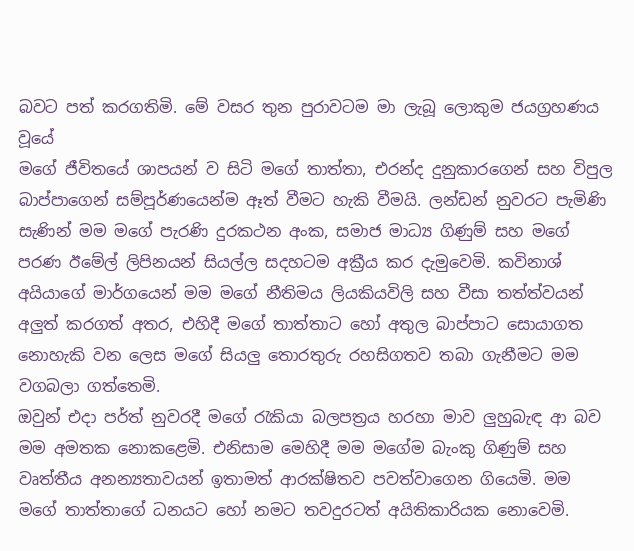බවට පත් කරගතිමි. මේ වසර තුන පුරාවටම මා ලැබූ ලොකුම ජයග්‍රහණය වූයේ
මගේ ජීවිතයේ ශාපයන් ව සිටි මගේ තාත්තා, එරන්ද දුනුකාරගෙන් සහ විපුල බාප්පාගෙන් සම්පූර්ණයෙන්ම ඈත් වීමට හැකි වීමයි. ලන්ඩන් නුවරට පැමිණි සැණින් මම මගේ පැරණි දුරකථන අංක, සමාජ මාධ්‍ය ගිණුම් සහ මගේ පරණ ඊමේල් ලිපිනයන් සියල්ල සදහටම අක්‍රීය කර දැමුවෙමි. කවිනාශ් අයියාගේ මාර්ගයෙන් මම මගේ නීතිමය ලියකියවිලි සහ වීසා තත්ත්වයන් අලුත් කරගත් අතර, එහිදී මගේ තාත්තාට හෝ අතුල බාප්පාට සොයාගත නොහැකි වන ලෙස මගේ සියලු තොරතුරු රහසිගතව තබා ගැනීමට මම වගබලා ගත්තෙමි.
ඔවුන් එදා පර්ත් නුවරදී මගේ රැකියා බලපත්‍රය හරහා මාව ලුහුබැඳ ආ බව මම අමතක නොකළෙමි. එනිසාම මෙහිදී මම මගේම බැංකු ගිණුම් සහ වෘත්තීය අනන්‍යතාවයන් ඉතාමත් ආරක්ෂිතව පවත්වාගෙන ගියෙමි. මම මගේ තාත්තාගේ ධනයට හෝ නමට තවදුරටත් අයිතිකාරියක නොවෙමි.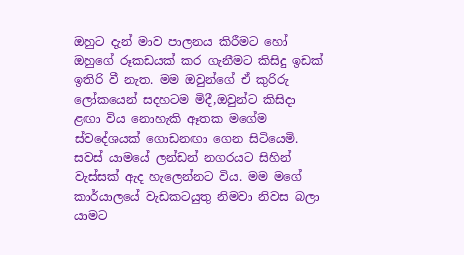ඔහුට දැන් මාව පාලනය කිරීමට හෝ ඔහුගේ රූකඩයක් කර ගැනීමට කිසිදු ඉඩක් ඉතිරි වී නැත. මම ඔවුන්ගේ ඒ කුරිරු ලෝකයෙන් සදහටම මිදී,ඔවුන්ට කිසිදා ළඟා විය නොහැකි ඈතක මගේම ස්වදේශයක් ගොඩනඟා ගෙන සිටියෙමි.
සවස් යාමයේ ලන්ඩන් නගරයට සිහින් වැස්සක් ඇද හැලෙන්නට විය. මම මගේ කාර්යාලයේ වැඩකටයුතු නිමවා නිවස බලා යාමට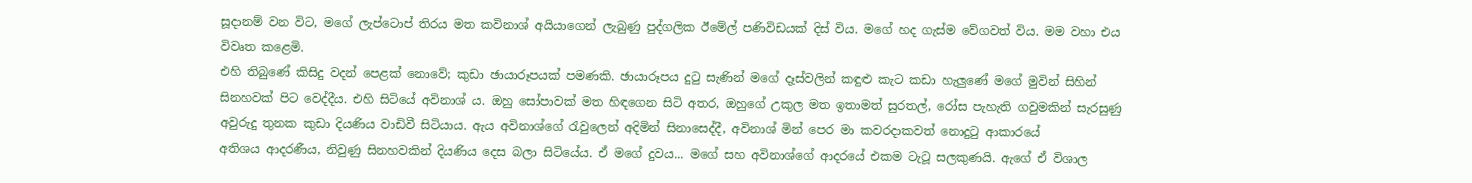සූදානම් වන විට, මගේ ලැප්ටොප් තිරය මත කවිනාශ් අයියාගෙන් ලැබුණු පුද්ගලික ඊමේල් පණිවිඩයක් දිස් විය. මගේ හද ගැස්ම වේගවත් විය. මම වහා එය විවෘත කළෙමි.
එහි තිබුණේ කිසිදු වදන් පෙළක් නොවේ; කුඩා ඡායාරූපයක් පමණකි. ඡායාරූපය දුටු සැණින් මගේ දෑස්වලින් කඳුළු කැට කඩා හැලුණේ මගේ මුවින් සිහින් සිනහවක් පිට වෙද්දීය. එහි සිටියේ අවිනාශ් ය. ඔහු සෝපාවක් මත හිඳගෙන සිටි අතර, ඔහුගේ උකුල මත ඉතාමත් සුරතල්, රෝස පැහැති ගවුමකින් සැරසුණු අවුරුදු තුනක කුඩා දියණිය වාඩිවී සිටියාය. ඇය අවිනාශ්ගේ රැවුලෙන් අදිමින් සිනාසෙද්දී, අවිනාශ් මින් පෙර මා කවරදාකවත් නොදුටු ආකාරයේ
අතිශය ආදරණීය, නිවුණු සිනහවකින් දියණිය දෙස බලා සිටියේය. ඒ මගේ දුවය... මගේ සහ අවිනාශ්ගේ ආදරයේ එකම ටැටූ සලකුණයි. ඇගේ ඒ විශාල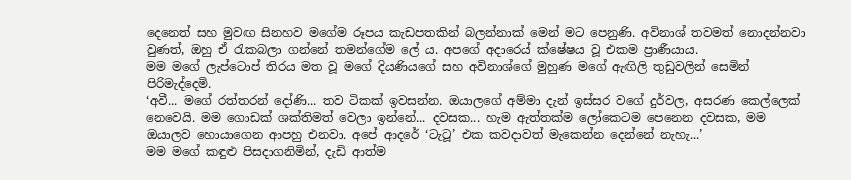දෙනෙත් සහ මුවඟ සිනහව මගේම රූපය කැඩපතකින් බලන්නාක් මෙන් මට පෙනුණි. අවිනාශ් තවමත් නොදන්නවා වුණත්, ඔහු ඒ රැකබලා ගන්නේ තමන්ගේම ලේ ය. අපගේ අදාරෙය් ක්ෂේෂය වූ එකම ප්‍රාණීයාය.
මම මගේ ලැප්ටොප් තිරය මත වූ මගේ දියණියගේ සහ අවිනාශ්ගේ මුහුණ මගේ ඇඟිලි තුඩුවලින් සෙමින් පිරිමැද්දෙමි.
‘අවී... මගේ රත්තරන් දෝණි... තව ටිකක් ඉවසන්න. ඔයාලගේ අම්මා දැන් ඉස්සර වගේ දුර්වල, අසරණ කෙල්ලෙක් නෙවෙයි. මම ගොඩක් ශක්තිමත් වෙලා ඉන්නේ... දවසක... හැම ඇත්තක්ම ලෝකෙටම පෙනෙන දවසක, මම ඔයාලව හොයාගෙන ආපහු එනවා. අපේ ආදරේ ‘ටැටූ’ එක කවදාවත් මැකෙන්න දෙන්නේ නැහැ...’
මම මගේ කඳුළු පිසදාගනිමින්, දැඩි ආත්ම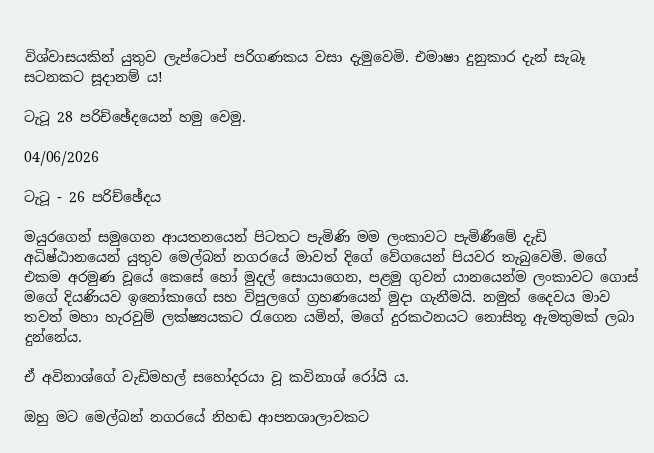විශ්වාසයකින් යුතුව ලැප්ටොප් පරිගණකය වසා දැමුවෙමි. එමාෂා දුනුකාර දැන් සැබෑ සටනකට සූදානම් ය!

ටැටූ 28 පරිච්ඡේදයෙන් හමු වෙමු.

04/06/2026

ටැටූ - 26 පරිච්ඡේදය

මයුරගෙන් සමුගෙන ආයතනයෙන් පිටතට පැමිණි මම ලංකාවට පැමිණීමේ දැඩි අධිෂ්ඨානයෙන් යුතුව මෙල්බන් නගරයේ මාවත් දිගේ වේගයෙන් පියවර තැබුවෙමි. මගේ එකම අරමුණ වූයේ කෙසේ හෝ මුදල් සොයාගෙන, පළමු ගුවන් යානයෙන්ම ලංකාවට ගොස් මගේ දියණියව ඉනෝකාගේ සහ විපුලගේ ග්‍රහණයෙන් මුදා ගැනීමයි. නමුත් දෛවය මාව තවත් මහා හැරවුම් ලක්ෂ්‍යයකට රැගෙන යමින්, මගේ දුරකථනයට නොසිතූ ඇමතුමක් ලබා දුන්නේය.

ඒ අවිනාශ්ගේ වැඩිමහල් සහෝදරයා වූ කවිනාශ් රෝයි ය.

ඔහු මට මෙල්බන් නගරයේ නිහඬ ආපනශාලාවකට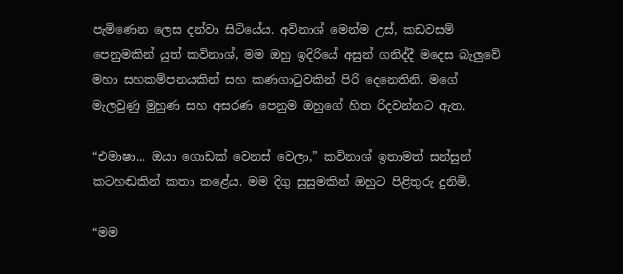පැමිණෙන ලෙස දන්වා සිටියේය. අවිනාශ් මෙන්ම උස්, කඩවසම් පෙනුමකින් යුත් කවිනාශ්, මම ඔහු ඉදිරියේ අසුන් ගනිද්දී මදෙස බැලුවේ මහා සහකම්පනයකින් සහ කණගාටුවකින් පිරි දෙනෙතිනි. මගේ මැලවුණු මුහුණ සහ අසරණ පෙනුම ඔහුගේ හිත රිදවන්නට ඇත.

“එමාෂා... ඔයා ගොඩක් වෙනස් වෙලා,” කවිනාශ් ඉතාමත් සන්සුන් කටහඬකින් කතා කළේය. මම දිගු සුසුමකින් ඔහුට පිළිතුරු දුනිමි.

“මම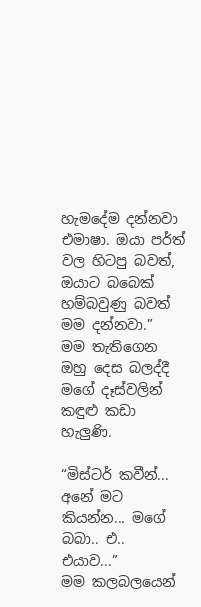හැමදේම දන්නවා එමාෂා. ඔයා පර්ත් වල හිටපු බවත්, ඔයාට බබෙක් හම්බවුණු බවත් මම දන්නවා.”
මම තැතිගෙන ඔහු දෙස බලද්දී මගේ දෑස්වලින් කඳුළු කඩා හැලුණි.

“මිස්ටර් කවීන්... අනේ මට කියන්න... මගේ බබා.. එ.. එයාව...”
මම කලබලයෙන්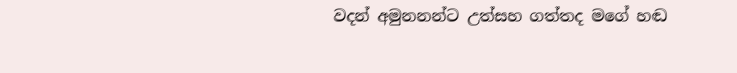වදන් අමුනනන්ට උත්සහ ගත්තද මගේ හඬ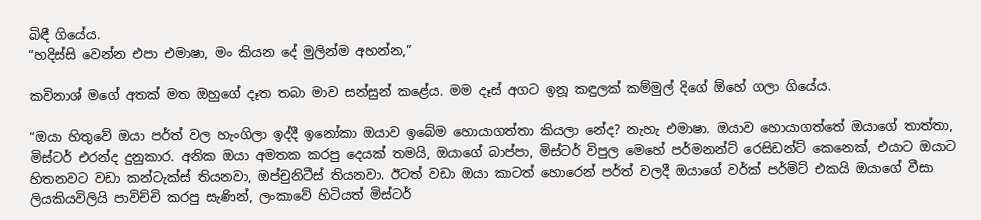බිඳී ගියේය.
“හදිස්සි වෙන්න එපා එමාෂා, මං කියන දේ මුලින්ම අහන්න,”

කවිනාශ් මගේ අතක් මත ඔහුගේ දෑත තබා මාව සන්සුන් කළේය. මම දෑස් අගට ඉනූ කඳුලක් කම්මුල් දිගේ ඕහේ ගලා ගියේය.

“ඔයා හිතුවේ ඔයා පර්ත් වල හැංගිලා ඉද්දී ඉනෝකා ඔයාව ඉබේම හොයාගත්තා කියලා නේද? නැහැ එමාෂා. ඔයාව හොයාගත්තේ ඔයාගේ තාත්තා, මිස්ටර් එරන්ද දුනුකාර. අනික ඔයා අමතක කරපු දෙයක් තමයි, ඔයාගේ බාප්පා, මිස්ටර් විපුල මෙහේ පර්මනන්ට් රෙසිඩන්ට් කෙනෙක්, එයාට ඔයාට හිතනවට වඩා කන්ටැක්ස් තියනවා, ඔප්චුනිටීස් තියනවා. ඊටත් වඩා ඔයා කාටත් හොරෙන් පර්ත් වලදී ඔයාගේ වර්ක් පර්මිට් එකයි ඔයාගේ වීසා ලියකියවිලියි පාවිච්චි කරපු සැණින්, ලංකාවේ හිටියත් මිස්ටර්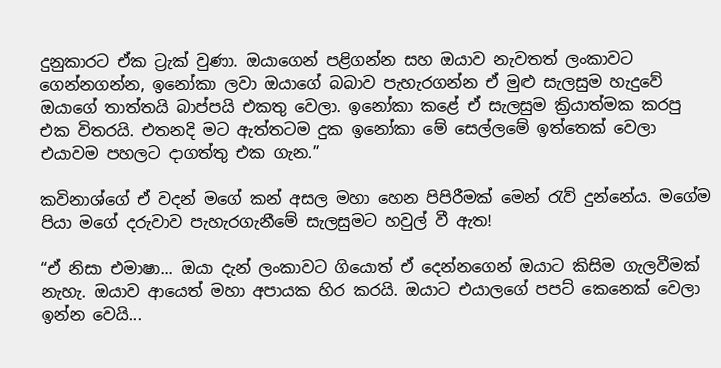දුනුකාරට ඒක ට්‍රැක් වුණා. ඔයාගෙන් පළිගන්න සහ ඔයාව නැවතත් ලංකාවට ගෙන්නගන්න, ඉනෝකා ලවා ඔයාගේ බබාව පැහැරගන්න ඒ මුළු සැලසුම හැදුවේ ඔයාගේ තාත්තයි බාප්පයි එකතු වෙලා. ඉනෝකා කළේ ඒ සැලසුම ක්‍රියාත්මක කරපු එක විතරයි. එතනදි මට ඇත්තටම දුක ඉනෝකා මේ සෙල්ලමේ ඉත්තෙක් වෙලා එයාවම පහලට දාගත්තු එක ගැන.”

කවිනාශ්ගේ ඒ වදන් මගේ කන් අසල මහා හෙන පිපිරීමක් මෙන් රැව් දුන්නේය. මගේම පියා මගේ දරුවාව පැහැරගැනීමේ සැලසුමට හවුල් වී ඇත!

“ඒ නිසා එමාෂා... ඔයා දැන් ලංකාවට ගියොත් ඒ දෙන්නගෙන් ඔයාට කිසිම ගැලවීමක් නැහැ. ඔයාව ආයෙත් මහා අපායක හිර කරයි. ඔයාට එයාලගේ පපට් කෙනෙක් වෙලා ඉන්න වෙයි...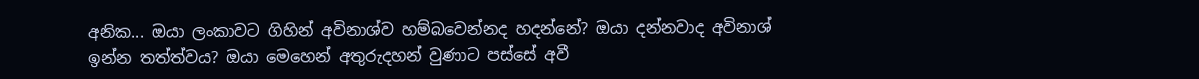අනික... ඔයා ලංකාවට ගිහින් අවිනාශ්ව හම්බවෙන්නද හදන්නේ? ඔයා දන්නවාද අවිනාශ් ඉන්න තත්ත්වය? ඔයා මෙහෙන් අතුරුදහන් වුණාට පස්සේ අවී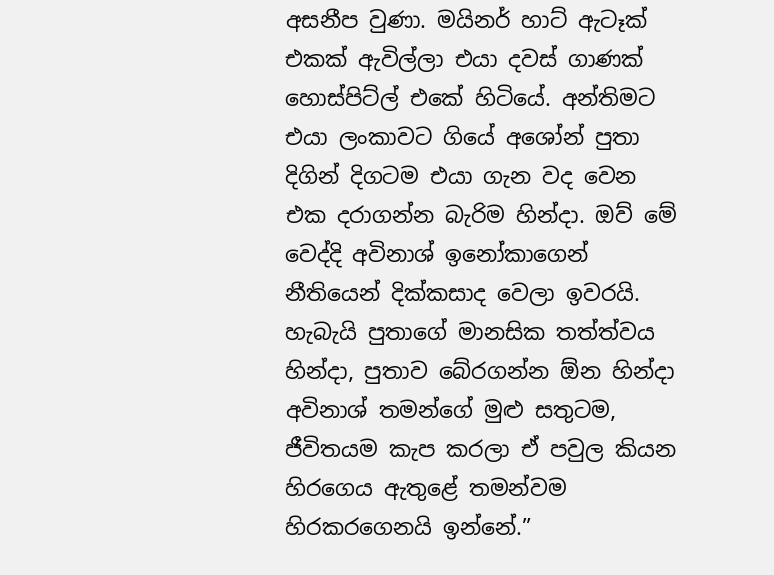අසනීප වුණා. මයිනර් හාට් ඇටෑක් එකක් ඇවිල්ලා එයා දවස් ගාණක් හොස්පිට්ල් එකේ හිටියේ. අන්තිමට එයා ලංකාවට ගියේ අශෝන් පුතා දිගින් දිගටම එයා ගැන වද වෙන එක දරාගන්න බැරිම හින්දා. ඔව් මේ වෙද්දි අවිනාශ් ඉනෝකාගෙන් නීතියෙන් දික්කසාද වෙලා ඉවරයි. හැබැයි පුතාගේ මානසික තත්ත්වය හින්දා, පුතාව බේරගන්න ඕන හින්දා අවිනාශ් තමන්ගේ මුළු සතුටම, ජීවිතයම කැප කරලා ඒ පවුල කියන හිරගෙය ඇතුළේ තමන්වම හිරකරගෙනයි ඉන්නේ.”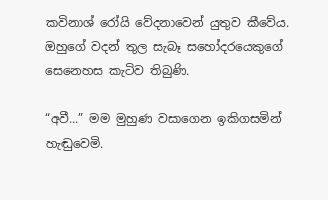කවිනාශ් රෝයි වේදනාවෙන් යුතුව කීවේය. ඔහුගේ වදන් තුල සැබෑ සහෝදරයෙකුගේ සෙනෙහස කැටිව තිබුණි.

“අවී...” මම මුහුණ වසාගෙන ඉකිගසමින් හැඬුවෙමි.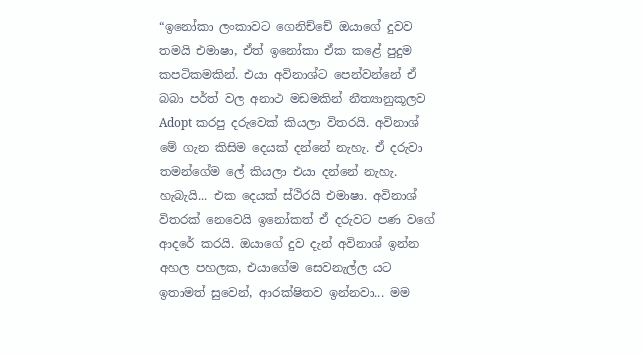“ඉනෝකා ලංකාවට ගෙනිච්චේ ඔයාගේ දුවව තමයි එමාෂා, ඒත් ඉනෝකා ඒක කළේ පුදුම කපටිකමකින්. එයා අවිනාශ්ට පෙන්වන්නේ ඒ බබා පර්ත් වල අනාථ මඩමකින් නීත්‍යානුකූලව Adopt කරපු දරුවෙක් කියලා විතරයි. අවිනාශ් මේ ගැන කිසිම දෙයක් දන්නේ නැහැ. ඒ දරුවා තමන්ගේම ලේ කියලා එයා දන්නේ නැහැ. හැබැයි... එක දෙයක් ස්ථිරයි එමාෂා. අවිනාශ් විතරක් නෙවෙයි ඉනෝකත් ඒ දරුවට පණ වගේ ආදරේ කරයි. ඔයාගේ දුව දැන් අවිනාශ් ඉන්න අහල පහලක, එයාගේම සෙවනැල්ල යට ඉතාමත් සුවෙන්, ආරක්ෂිතව ඉන්නවා... මම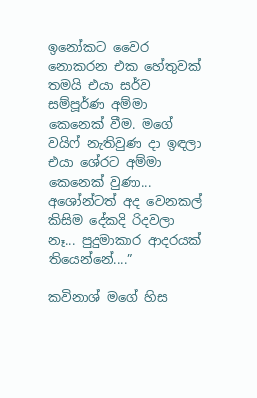ඉනෝකට වෛර නොකරන එක හේතුවක් තමයි එයා සර්ව සම්පූර්ණ අම්මා කෙනෙක් වීම. මගේ වයිෆ් නැතිවුණ දා ඉඳලා එයා ශේරට අම්මා කෙනෙක් වුණා... අශෝන්ටත් අද වෙනකල් කිසිම දේකදි රිදවලා නෑ... පුදුමාකාර ආදරයක් තියෙන්නේ....”

කවිනාශ් මගේ හිස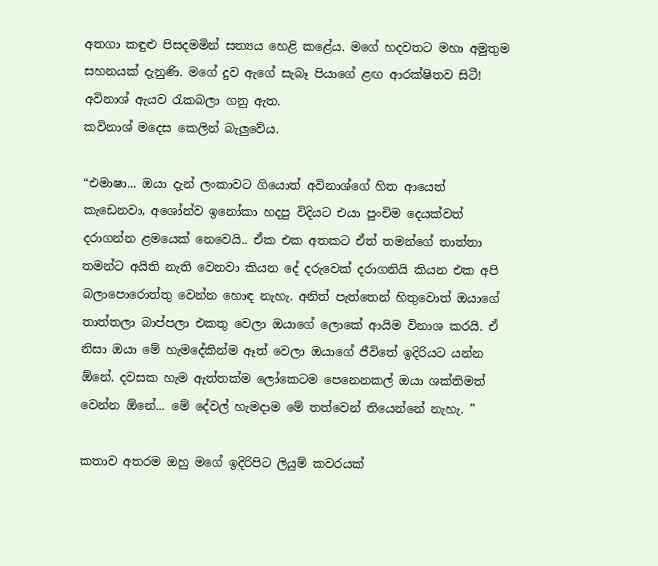අතගා කඳුළු පිසදමමින් සත්‍යය හෙළි කළේය. මගේ හදවතට මහා අමුතුම සහනයක් දැනුණි. මගේ දුව ඇගේ සැබෑ පියාගේ ළඟ ආරක්ෂිතව සිටී! අවිනාශ් ඇයව රැකබලා ගනු ඇත.
කවිනාශ් මදෙස කෙලින් බැලුවේය.

“එමාෂා... ඔයා දැන් ලංකාවට ගියොත් අවිනාශ්ගේ හිත ආයෙත් කැඩෙනවා, අශෝන්ව ඉනෝකා හදපු විදියට එයා පුංචිම දෙයක්වත් දරාගන්න ළමයෙක් නෙවෙයි.. ඒක එක අතකට ඒත් තමන්ගේ තාත්තා තමන්ට අයිති නැති වෙනවා කියන දේ දරුවෙක් දරාගනියි කියන එක අපි බලාපොරොත්තු වෙන්න හොඳ නැහැ. අනිත් පැත්තෙන් හිතුවොත් ඔයාගේ තාත්තලා බාප්පලා එකතු වෙලා ඔයාගේ ලොකේ ආයිම විනාශ කරයි. ඒ නිසා ඔයා මේ හැමදේකින්ම ඈත් වෙලා ඔයාගේ ජීවිතේ ඉදිරියට යන්න ඕනේ. දවසක හැම ඇත්තක්ම ලෝකෙටම පෙනෙනකල් ඔයා ශක්තිමත් වෙන්න ඕනේ... මේ දේවල් හැමදාම මේ තත්වෙන් තියෙන්නේ නැහැ. ”

කතාව අතරම ඔහු මගේ ඉදිරිපිට ලියුම් කවරයක්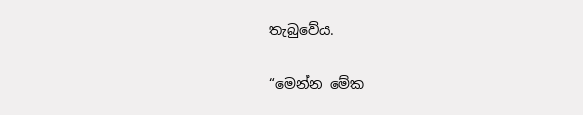තැබුවේය.

“මෙන්න මේක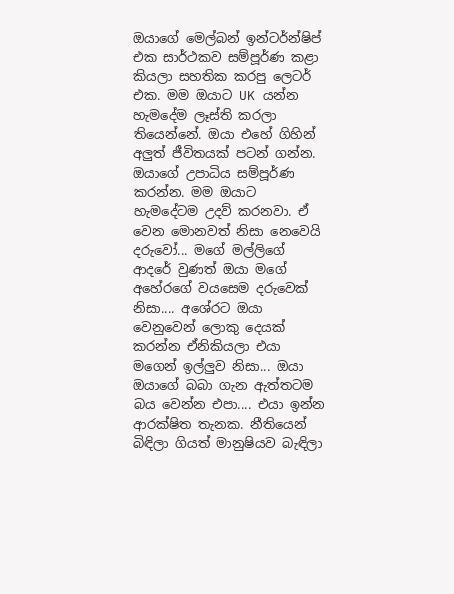ඔයාගේ මෙල්බන් ඉන්ටර්න්ෂිප් එක සාර්ථකව සම්පූර්ණ කළා කියලා සහතික කරපු ලෙටර් එක. මම ඔයාට UK යන්න හැමදේම ලෑස්ති කරලා තියෙන්නේ. ඔයා එහේ ගිහින් අලුත් ජීවිතයක් පටන් ගන්න. ඔයාගේ උපාධිය සම්පූර්ණ කරන්න. මම ඔයාට හැමදේටම උදව් කරනවා. ඒ වෙන මොනවත් නිසා නෙවෙයි දරුවෝ... මගේ මල්ලිගේ ආදරේ වුණත් ඔයා මගේ අහේරගේ වයසෙම දරුවෙක් නිසා.... අශේරට ඔයා වෙනුවෙන් ලොකු දෙයක් කරන්න ඒනිකියලා එයා මගෙන් ඉල්ලුව නිසා... ඔයා ඔයාගේ බබා ගැන ඇත්තටම බය වෙන්න එපා.... එයා ඉන්න ආරක්ෂිත තැනක. නීතියෙන් බිඳිලා ගියත් මානුෂියව බැඳිලා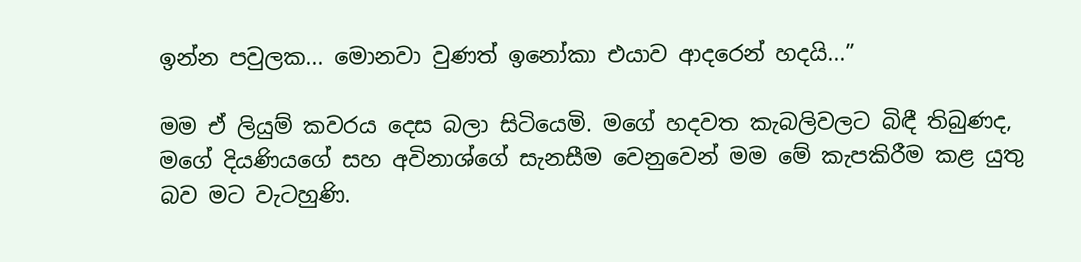ඉන්න පවුලක... මොනවා වුණත් ඉනෝකා එයාව ආදරෙන් හදයි...”

මම ඒ ලියුම් කවරය දෙස බලා සිටියෙමි. මගේ හදවත කැබලිවලට බිඳී තිබුණද, මගේ දියණියගේ සහ අවිනාශ්ගේ සැනසීම වෙනුවෙන් මම මේ කැපකිරීම කළ යුතු බව මට වැටහුණි.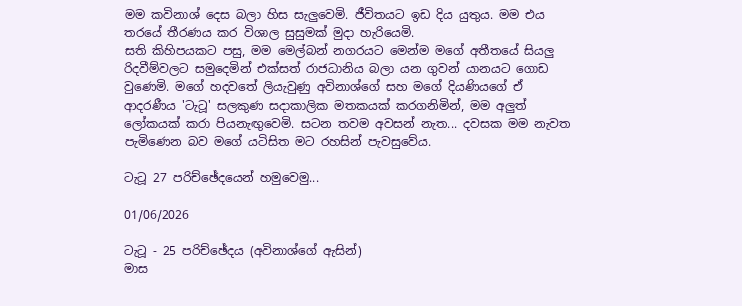මම කවිනාශ් දෙස බලා හිස සැලුවෙමි. ජීවිතයට ඉඩ දිය යුතුය. මම එය තරයේ තීරණය කර විශාල සුසුමක් මුදා හැරියෙමි.
සති කිහිපයකට පසු, මම මෙල්බන් නගරයට මෙන්ම මගේ අතීතයේ සියලු රිදවීම්වලට සමුදෙමින් එක්සත් රාජධානිය බලා යන ගුවන් යානයට ගොඩ වුණෙමි. මගේ හදවතේ ලියැවුණු අවිනාශ්ගේ සහ මගේ දියණියගේ ඒ ආදරණීය 'ටැටූ' සලකුණ සදාකාලික මතකයක් කරගනිමින්, මම අලුත් ලෝකයක් කරා පියනැඟුවෙමි. සටන තවම අවසන් නැත... දවසක මම නැවත පැමිණෙන බව මගේ යටිසිත මට රහසින් පැවසුවේය.

ටැටූ 27 පරිච්ඡේදයෙන් හමුවෙමු...

01/06/2026

ටැටූ - 25 පරිච්ඡේදය (අවිනාශ්ගේ ඇසින්)
මාස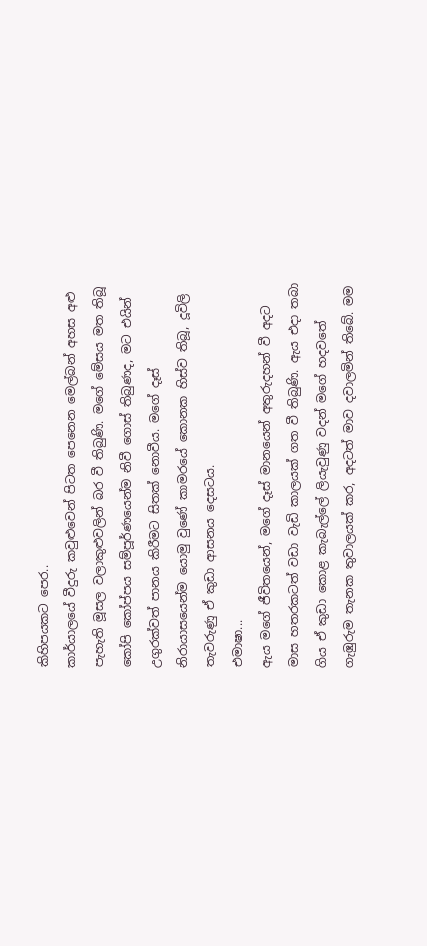කිහිපයකට පෙර..
කාර්යාලයේ වීදුරු කවුළුවෙන් පිටත පෙනෙන මෙල්බන් අහස අළු පැහැති මූසල වලාකුළුවලින් බර වී තිබුණි. මගේ මේසය මත තිබූ කෝපි කෝප්පය සම්පූර්ණයෙන්ම නිවී ගොස් තිබුණද, මට එයින් උගුරක්වත් පානය කිරීමට සිතක් නොවීය. මගේ දෑස් නිරායාසයෙන්ම යොමු වුණේ කාමරයේ කොනක හිස්ව තිබූ, දූවිලි තැවරුණු ඒ කුඩා ආසනය දෙසටය.
එමාෂා...
ඇය මගේ ජීවිතයෙන්, මගේ දෑස් මානයෙන් අතුරුදහන් වී අදට මාස හතරකටත් වඩා වැඩි කාලයක් ගත වී තිබුණි. ඇය එදා තබා ගිය ඒ කුඩා කොළ කැබැල්ලේ ලියැවුණු වදන් මගේ හදවතේ ගැඹුරුම තැනක තුවාලයක් කර, අදටත් මාව දවාලමින් තිබේ. මම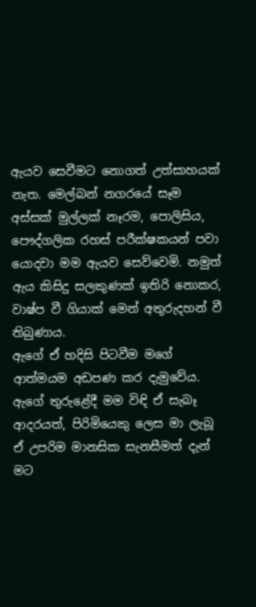ඇයව සෙවීමට නොගත් උත්සාහයක් නැත. මෙල්බන් නගරයේ සෑම අස්සක් මුල්ලක් නෑරම, පොලිසිය, පෞද්ගලික රහස් පරීක්ෂකයන් පවා යොදවා මම ඇයව සෙව්වෙමි. නමුත් ඇය කිසිදු සලකුණක් ඉතිරි නොකර, වාෂ්ප වී ගියාක් මෙන් අතුරුදහන් වී තිබුණාය.
ඇගේ ඒ හදිසි පිටවීම මගේ ආත්මයම අඩපණ කර දැමුවේය. ඇගේ තුරුළේදී මම විඳි ඒ සැබෑ ආදරයත්, පිරිමියෙකු ලෙස මා ලැබූ ඒ උපරිම මානසික සැනසීමත් දැන් මට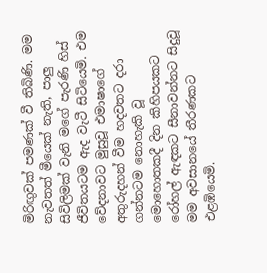මිරිඟුවක් පමණක් වී තිබිණි. මම නැවතත් මීයෙක් නැති, පාලු සිවිලිමක් වැනි මගේ පැරණි හිස් ජීවිතයටම ඇද වැටී සිටියෙමි. එම වේදනාවට මුසුවූ එමාෂාගේ අතුරුදහන් වීම හදවතට දරා ගන්නටම නොහැකි වූ මොහොතකදී දින කිහිපයකට රෝහල් ඇඳකට සීනාවන්නට සිදුවූ මම අවසානයේ තීරණකට එළඹියෙමි.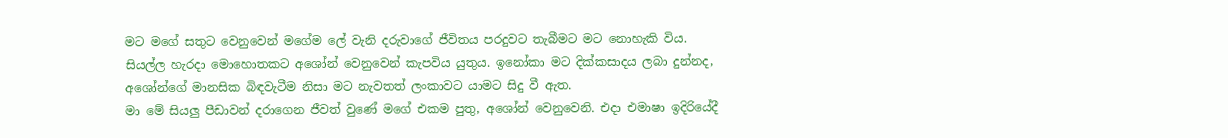මට මගේ සතුට වෙනුවෙන් මගේම ලේ වැනි දරුවාගේ ජීවිතය පරදුවට තැබීමට මට නොහැකි විය. සියල්ල හැරදා මොහොතකට අශෝන් වෙනුවෙන් කැපවිය යුතුය. ඉනෝකා මට දික්කසාදය ලබා දුන්නද, අශෝන්ගේ මානසික බිඳවැටීම නිසා මට නැවතත් ලංකාවට යාමට සිදු වී ඇත.
මා මේ සියලු පීඩාවන් දරාගෙන ජීවත් වුණේ මගේ එකම පුතු, අශෝන් වෙනුවෙනි. එදා එමාෂා ඉදිරියේදී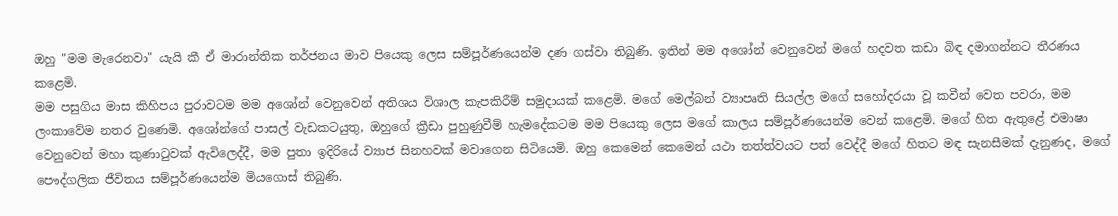ඔහු "මම මැරෙනවා" යැයි කී ඒ මාරාන්තික තර්ජනය මාව පියෙකු ලෙස සම්පූර්ණයෙන්ම දණ ගස්වා තිබුණි. ඉතින් මම අශෝන් වෙනුවෙන් මගේ හදවත කඩා බිඳ දමාගන්නට තීරණය කළෙමි.
මම පසුගිය මාස කිහිපය පුරාවටම මම අශෝන් වෙනුවෙන් අතිශය විශාල කැපකිරීම් සමුදායක් කළෙමි. මගේ මෙල්බන් ව්‍යාපෘති සියල්ල මගේ සහෝදරයා වූ කවීන් වෙත පවරා, මම ලංකාවේම නතර වුණෙමි. අශෝන්ගේ පාසල් වැඩකටයුතු, ඔහුගේ ක්‍රීඩා පුහුණුවීම් හැමදේකටම මම පියෙකු ලෙස මගේ කාලය සම්පූර්ණයෙන්ම වෙන් කළෙමි. මගේ හිත ඇතුළේ එමාෂා වෙනුවෙන් මහා කුණාටුවක් ඇවිලෙද්දී, මම පුතා ඉදිරියේ ව්‍යාජ සිනහවක් මවාගෙන සිටියෙමි. ඔහු කෙමෙන් කෙමෙන් යථා තත්ත්වයට පත් වෙද්දී මගේ හිතට මඳ සැනසීමක් දැනුණද, මගේ පෞද්ගලික ජීවිතය සම්පූර්ණයෙන්ම මියගොස් තිබුණි.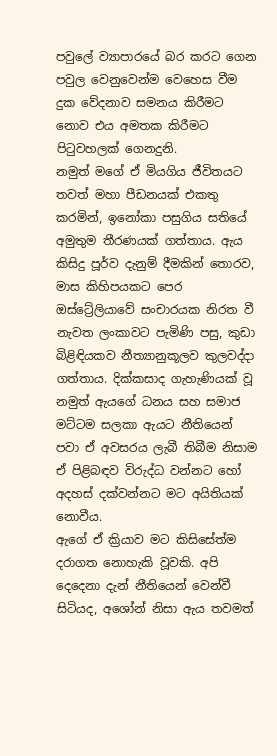පවුලේ ව්‍යාපාරයේ බර කරට ගෙන පවුල වෙනුවෙන්ම වෙහෙස වීම දුක වේදනාව සමනය කිරීමට නොව එය අමතක කිරීමට පිටුවහලක් ගෙනදුනි.
නමුත් මගේ ඒ මියගිය ජීවිතයට තවත් මහා පීඩනයක් එකතු කරමින්, ඉනෝකා පසුගිය සතියේ අමුතුම තීරණයක් ගත්තාය. ඇය කිසිදු පූර්ව දැනුම් දීමකින් තොරව, මාස කිහිපයකට පෙර ඔස්ට්‍රේලියාවේ සංචාරයක නිරත වී නැවත ලංකාවට පැමිණි පසු, කුඩා බිළිඳියකව නීත්‍යානුකූලව කුලවද්දා ගත්තාය. දික්කසාද ගැහැණියක් වූ නමුත් ඇයගේ ධනය සහ සමාජ මට්ටම සලකා ඇයට නීතියෙන් පවා ඒ අවසරය ලැබී තිබීම නිසාම ඒ පිළිබඳව විරුද්ධ වන්නට හෝ අදහස් දක්වන්නට මට අයිතියක් නොවීය.
ඇගේ ඒ ක්‍රියාව මට කිසිසේත්ම දරාගත නොහැකි වූවකි. අපි දෙදෙනා දැන් නීතියෙන් වෙන්වී සිටියද, අශෝන් නිසා ඇය තවමත්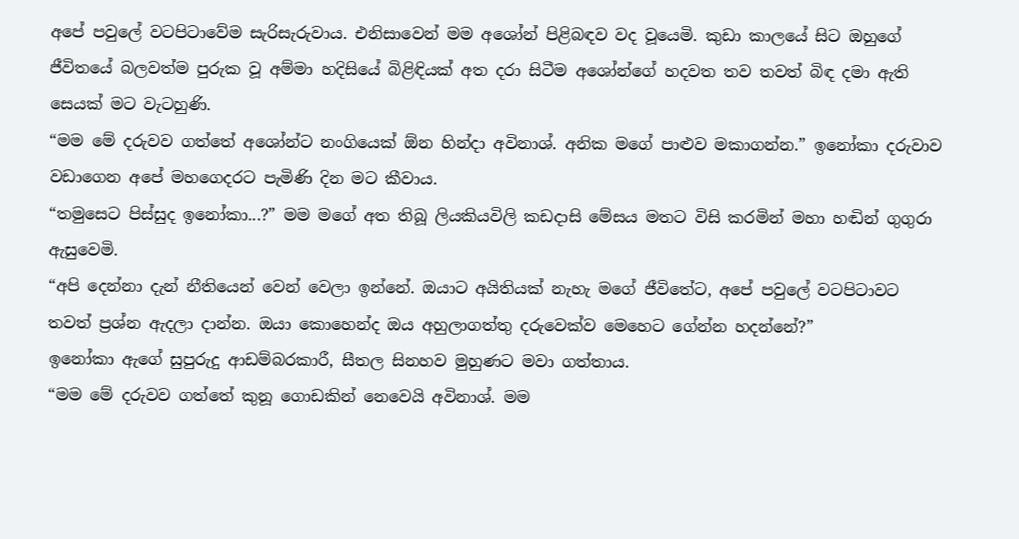අපේ පවුලේ වටපිටාවේම සැරිසැරුවාය. එනිසාවෙන් මම අශෝන් පිළිබඳව වද වූයෙමි. කුඩා කාලයේ සිට ඔහුගේ ජීවිතයේ බලවත්ම පුරුක වූ අම්මා හදිසියේ බිළිඳියක් අත දරා සිටීම අශෝන්ගේ හදවත තව තවත් බිඳ දමා ඇති සෙයක් මට වැටහුණි.
“මම මේ දරුවව ගත්තේ අශෝන්ට නංගියෙක් ඕන හින්දා අවිනාශ්. අනික මගේ පාළුව මකාගන්න.” ඉනෝකා දරුවාව වඩාගෙන අපේ මහගෙදරට පැමිණි දින මට කීවාය.
“තමුසෙට පිස්සුද ඉනෝකා...?” මම මගේ අත තිබූ ලියකියවිලි කඩදාසි මේසය මතට විසි කරමින් මහා හඬින් ගුගුරා ඇසුවෙමි.
“අපි දෙන්නා දැන් නීතියෙන් වෙන් වෙලා ඉන්නේ. ඔයාට අයිතියක් නැහැ මගේ ජීවිතේට, අපේ පවුලේ වටපිටාවට තවත් ප්‍රශ්න ඇදලා දාන්න. ඔයා කොහෙන්ද ඔය අහුලාගත්තු දරුවෙක්ව මෙහෙට ගේන්න හදන්නේ?”
ඉනෝකා ඇගේ සුපුරුදු ආඩම්බරකාරී, සීතල සිනහව මුහුණට මවා ගත්තාය.
“මම මේ දරුවව ගත්තේ කුනූ ගොඩකින් නෙවෙයි අවිනාශ්. මම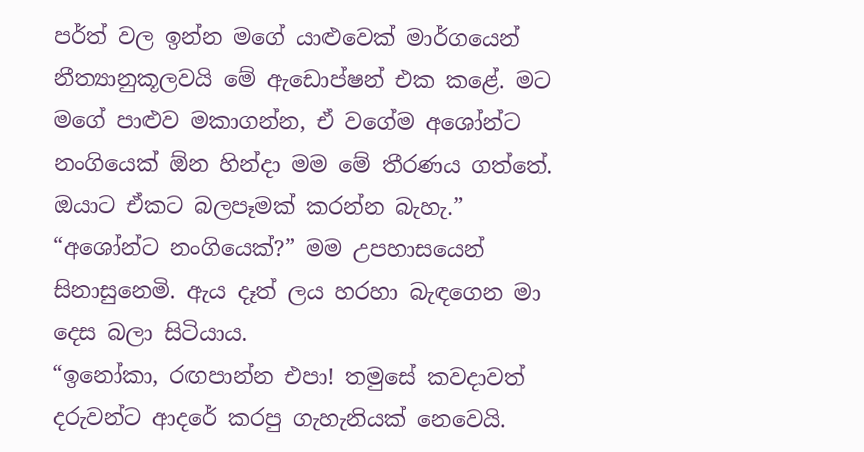පර්ත් වල ඉන්න මගේ යාළුවෙක් මාර්ගයෙන් නීත්‍යානුකූලවයි මේ ඇඩොප්ෂන් එක කළේ. මට මගේ පාළුව මකාගන්න, ඒ වගේම අශෝන්ට නංගියෙක් ඕන හින්දා මම මේ තීරණය ගත්තේ. ඔයාට ඒකට බලපෑමක් කරන්න බැහැ.”
“අශෝන්ට නංගියෙක්?” මම උපහාසයෙන් සිනාසුනෙමි. ඇය දෑත් ලය හරහා බැඳගෙන මා දෙස බලා සිටියාය.
“ඉනෝකා, රඟපාන්න එපා! තමුසේ කවදාවත් දරුවන්ට ආදරේ කරපු ගැහැනියක් නෙවෙයි.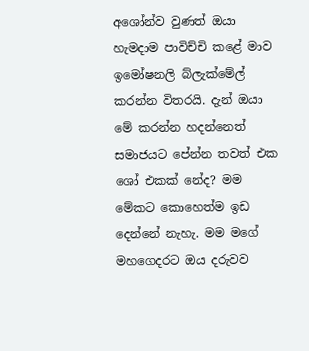අශෝන්ව වුණත් ඔයා හැමදාම පාවිච්චි කළේ මාව ඉමෝෂනලි බ්ලැක්මේල් කරන්න විතරයි. දැන් ඔයා මේ කරන්න හදන්නෙත් සමාජයට පේන්න තවත් එක ශෝ එකක් නේද? මම මේකට කොහෙත්ම ඉඩ දෙන්නේ නැහැ. මම මගේ මහගෙදරට ඔය දරුවව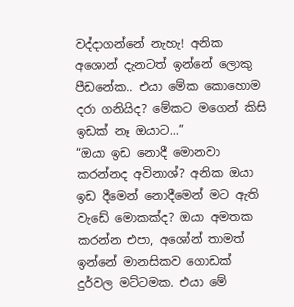වද්දාගන්නේ නැහැ! අනික අශොන් දැනටත් ඉන්නේ ලොකු පීඩනේක.. එයා මේක කොහොම දරා ගනියිද? මේකට මගෙන් කිසි ඉඩක් නෑ ඔයාට...”
“ඔයා ඉඩ නොදී මොනවා කරන්නද අවිනාශ්? අනික ඔයා ඉඩ දීමෙන් නොදීමෙන් මට ඇති වැඩේ මොකක්ද? ඔයා අමතක කරන්න එපා, අශෝන් තාමත් ඉන්නේ මානසිකව ගොඩක් දුර්වල මට්ටමක. එයා මේ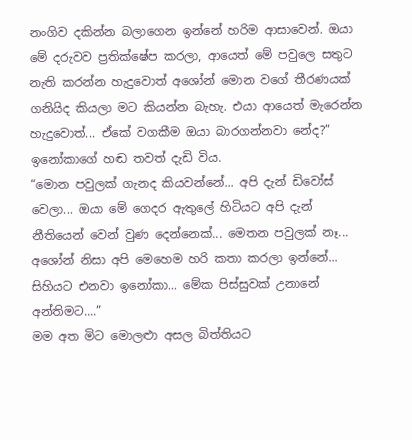නංගිව දකින්න බලාගෙන ඉන්නේ හරිම ආසාවෙන්. ඔයා මේ දරුවව ප්‍රතික්ෂේප කරලා, ආයෙත් මේ පවුලෙ සතුට නැති කරන්න හැදුවොත් අශෝන් මොන වගේ තීරණයක් ගනියිද කියලා මට කියන්න බැහැ. එයා ආයෙත් මැරෙන්න හැදුවොත්... ඒකේ වගකීම ඔයා බාරගන්නවා නේද?”
ඉනෝකාගේ හඬ තවත් දැඩි විය.
“මොන පවුලක් ගැනද කියවන්නේ... අපි දැන් ඩිවෝස් වෙලා... ඔයා මේ ගෙදර ඇතුලේ හිටියට අපි දැන් නීතියෙන් වෙන් වුණ දෙන්නෙක්... මෙතන පවුලක් නෑ... අශෝන් නිසා අපි මෙහෙම හරි කතා කරලා ඉන්නේ... සිහියට එනවා ඉනෝකා... මේක පිස්සුවක් උනානේ අන්තිමට....”
මම අත මිට මොලළුා අසල බිත්තියට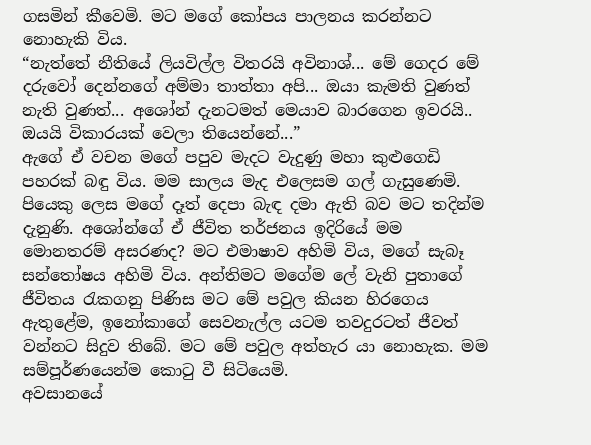ගසමින් කීවෙමි. මට මගේ කෝපය පාලනය කරන්නට නොහැකි විය.
“නැත්තේ නීතියේ ලියවිල්ල විතරයි අවිනාශ්... මේ ගෙදර මේ දරුවෝ දෙන්නගේ අම්මා තාත්තා අපි... ඔයා කැමති වුණත් නැති වුණත්... අශෝන් දැනටමත් මෙයාව බාරගෙන ඉවරයි.. ඔයයි විකාරයක් වෙලා තියෙන්නේ...”
ඇගේ ඒ වචන මගේ පපුව මැදට වැදුණු මහා කුළුගෙඩි පහරක් බඳු විය. මම සාලය මැද එලෙසම ගල් ගැසුණෙමි. පියෙකු ලෙස මගේ දෑත් දෙපා බැඳ දමා ඇති බව මට තදින්ම දැනුණි. අශෝන්ගේ ඒ ජීවිත තර්ජනය ඉදිරියේ මම මොනතරම් අසරණද? මට එමාෂාව අහිමි විය, මගේ සැබෑ සන්තෝෂය අහිමි විය. අන්තිමට මගේම ලේ වැනි පුතාගේ ජීවිතය රැකගනු පිණිස මට මේ පවුල කියන හිරගෙය ඇතුළේම, ඉනෝකාගේ සෙවනැල්ල යටම තවදුරටත් ජීවත් වන්නට සිදුව තිබේ. මට මේ පවුල අත්හැර යා නොහැක. මම සම්පූර්ණයෙන්ම කොටු වී සිටියෙමි.
අවසානයේ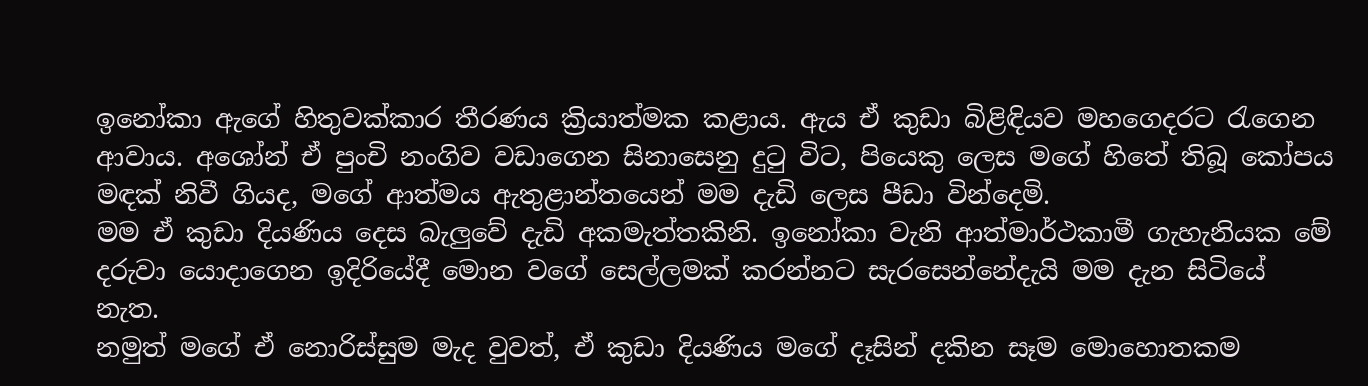ඉනෝකා ඇගේ හිතුවක්කාර තීරණය ක්‍රියාත්මක කළාය. ඇය ඒ කුඩා බිළිඳියව මහගෙදරට රැගෙන ආවාය. අශෝන් ඒ පුංචි නංගිව වඩාගෙන සිනාසෙනු දුටු විට, පියෙකු ලෙස මගේ හිතේ තිබූ කෝපය මඳක් නිවී ගියද, මගේ ආත්මය ඇතුළාන්තයෙන් මම දැඩි ලෙස පීඩා වින්දෙමි.
මම ඒ කුඩා දියණිය දෙස බැලුවේ දැඩි අකමැත්තකිනි. ඉනෝකා වැනි ආත්මාර්ථකාමී ගැහැනියක මේ දරුවා යොදාගෙන ඉදිරියේදී මොන වගේ සෙල්ලමක් කරන්නට සැරසෙන්නේදැයි මම දැන සිටියේ නැත.
නමුත් මගේ ඒ නොරිස්සුම මැද වුවත්, ඒ කුඩා දියණිය මගේ දෑසින් දකින සෑම මොහොතකම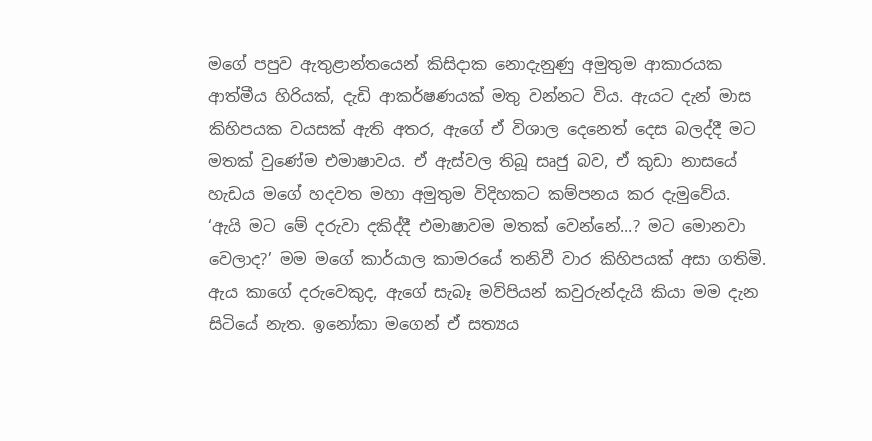මගේ පපුව ඇතුළාන්තයෙන් කිසිදාක නොදැනුණු අමුතුම ආකාරයක ආත්මීය හිරියක්, දැඩි ආකර්ෂණයක් මතු වන්නට විය. ඇයට දැන් මාස කිහිපයක වයසක් ඇති අතර, ඇගේ ඒ විශාල දෙනෙත් දෙස බලද්දී මට මතක් වුණේම එමාෂාවය. ඒ ඇස්වල තිබූ සෘජු බව, ඒ කුඩා නාසයේ හැඩය මගේ හදවත මහා අමුතුම විදිහකට කම්පනය කර දැමුවේය.
‘ඇයි මට මේ දරුවා දකිද්දී එමාෂාවම මතක් වෙන්නේ...? මට මොනවා වෙලාද?’ මම මගේ කාර්යාල කාමරයේ තනිවී වාර කිහිපයක් අසා ගතිමි.
ඇය කාගේ දරුවෙකුද, ඇගේ සැබෑ මව්පියන් කවුරුන්දැයි කියා මම දැන සිටියේ නැත. ඉනෝකා මගෙන් ඒ සත්‍යය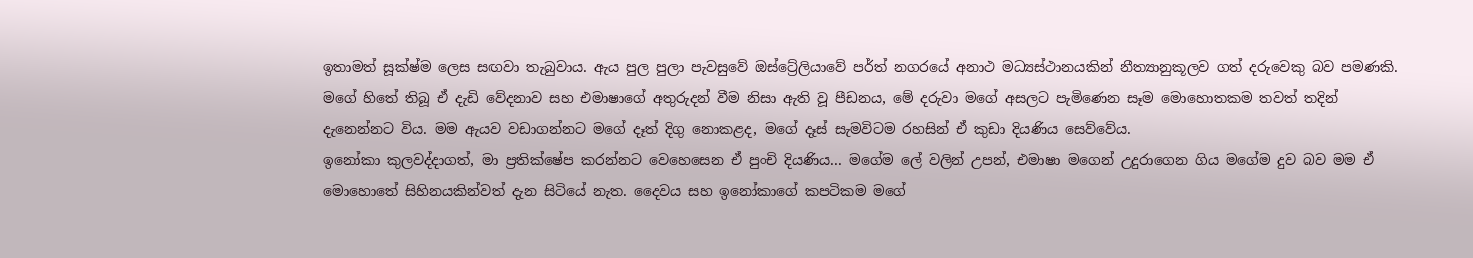ඉතාමත් සූක්ෂ්ම ලෙස සඟවා තැබුවාය. ඇය පුල පුලා පැවසුවේ ඔස්ට්‍රේලියාවේ පර්ත් නගරයේ අනාථ මධ්‍යස්ථානයකින් නීත්‍යානුකූලව ගත් දරුවෙකු බව පමණකි. මගේ හිතේ තිබූ ඒ දැඩි වේදනාව සහ එමාෂාගේ අතුරුදන් වීම නිසා ඇති වූ පීඩනය, මේ දරුවා මගේ අසලට පැමිණෙන සෑම මොහොතකම තවත් තදින් දැනෙන්නට විය. මම ඇයව වඩාගන්නට මගේ දෑත් දිගු නොකළද, මගේ දෑස් සැමවිටම රහසින් ඒ කුඩා දියණිය සෙව්වේය.
ඉනෝකා කුලවද්දාගත්, මා ප්‍රතික්ෂේප කරන්නට වෙහෙසෙන ඒ පුංචි දියණිය... මගේම ලේ වලින් උපන්, එමාෂා මගෙන් උදුරාගෙන ගිය මගේම දුව බව මම ඒ මොහොතේ සිහිනයකින්වත් දැන සිටියේ නැත. දෛවය සහ ඉනෝකාගේ කපටිකම මගේ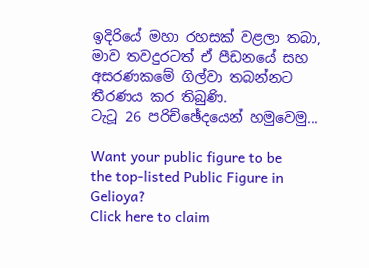ඉදිරියේ මහා රහසක් වළලා තබා, මාව තවදුරටත් ඒ පීඩනයේ සහ අසරණකමේ ගිල්වා තබන්නට තීරණය කර තිබුණි.
ටැටූ 26 පරිච්ඡේදයෙන් හමුවෙමු...

Want your public figure to be the top-listed Public Figure in Gelioya?
Click here to claim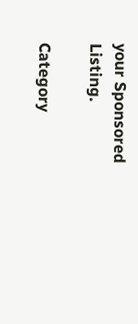your Sponsored Listing.

Category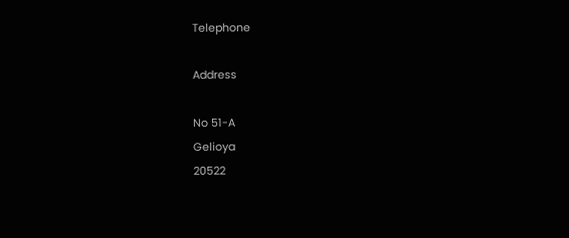Telephone

Address

No 51-A
Gelioya
20522